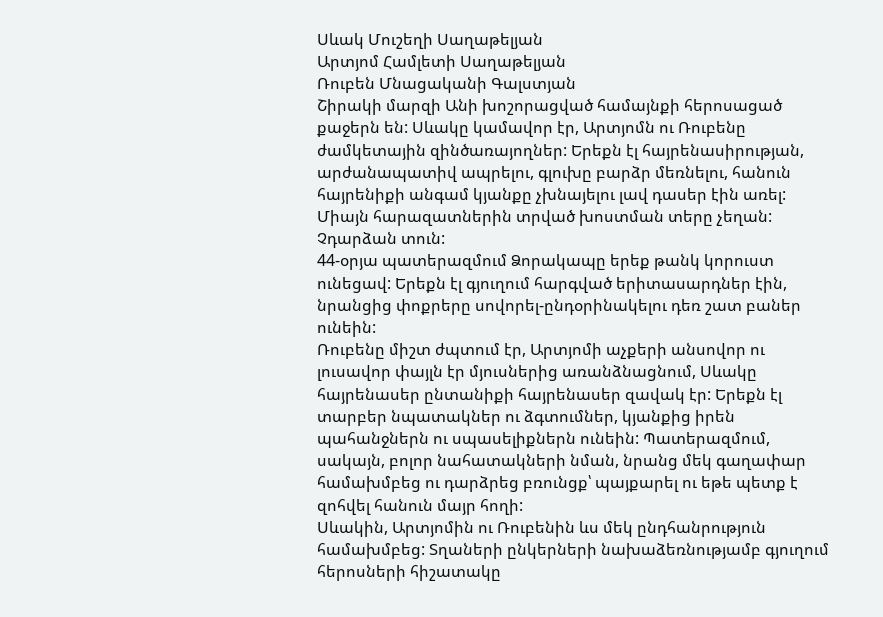Սևակ Մուշեղի Սաղաթելյան
Արտյոմ Համլետի Սաղաթելյան
Ռուբեն Մնացականի Գալստյան
Շիրակի մարզի Անի խոշորացված համայնքի հերոսացած քաջերն են: Սևակը կամավոր էր, Արտյոմն ու Ռուբենը ժամկետային զինծառայողներ: Երեքն էլ հայրենասիրության, արժանապատիվ ապրելու, գլուխը բարձր մեռնելու, հանուն հայրենիքի անգամ կյանքը չխնայելու լավ դասեր էին առել: Միայն հարազատներին տրված խոստման տերը չեղան: Չդարձան տուն:
44-օրյա պատերազմում Ձորակապը երեք թանկ կորուստ ունեցավ: Երեքն էլ գյուղում հարգված երիտասարդներ էին, նրանցից փոքրերը սովորել-ընդօրինակելու դեռ շատ բաներ ունեին:
Ռուբենը միշտ ժպտում էր, Արտյոմի աչքերի անսովոր ու լուսավոր փայլն էր մյուսներից առանձնացնում, Սևակը հայրենասեր ընտանիքի հայրենասեր զավակ էր: Երեքն էլ տարբեր նպատակներ ու ձգտումներ, կյանքից իրեն պահանջներն ու սպասելիքներն ունեին: Պատերազմում, սակայն, բոլոր նահատակների նման, նրանց մեկ գաղափար համախմբեց ու դարձրեց բռունցք՝ պայքարել ու եթե պետք է զոհվել հանուն մայր հողի:
Սևակին, Արտյոմին ու Ռուբենին ևս մեկ ընդհանրություն համախմբեց: Տղաների ընկերների նախաձեռնությամբ գյուղում հերոսների հիշատակը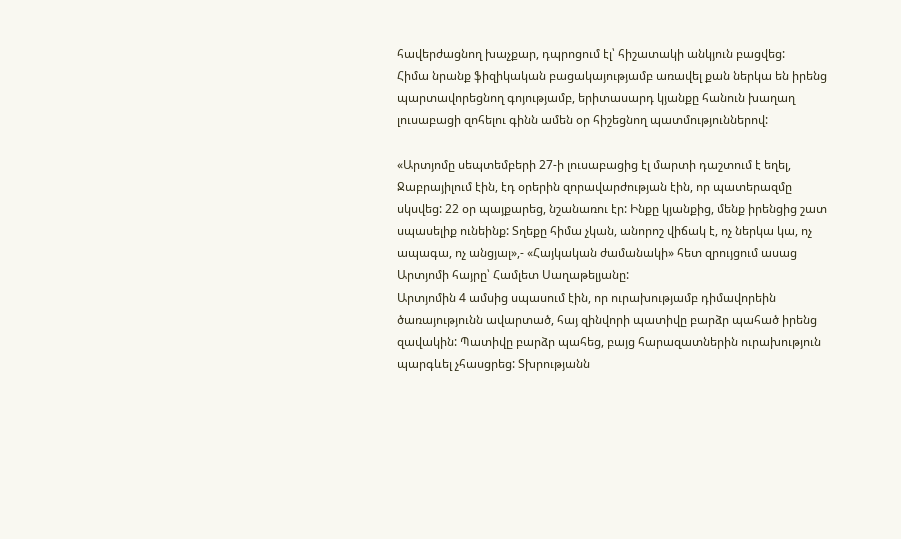հավերժացնող խաչքար, դպրոցում էլ՝ հիշատակի անկյուն բացվեց:
Հիմա նրանք ֆիզիկական բացակայությամբ առավել քան ներկա են իրենց պարտավորեցնող գոյությամբ, երիտասարդ կյանքը հանուն խաղաղ լուսաբացի զոհելու գինն ամեն օր հիշեցնող պատմություններով:

«Արտյոմը սեպտեմբերի 27-ի լուսաբացից էլ մարտի դաշտում է եղել, Ջաբրայիլում էին, էդ օրերին զորավարժության էին, որ պատերազմը սկսվեց: 22 օր պայքարեց, նշանառու էր: Ինքը կյանքից, մենք իրենցից շատ սպասելիք ունեինք: Տղեքը հիմա չկան, անորոշ վիճակ է, ոչ ներկա կա, ոչ ապագա, ոչ անցյալ»,- «Հայկական ժամանակի» հետ զրույցում ասաց Արտյոմի հայրը՝ Համլետ Սաղաթելյանը:
Արտյոմին 4 ամսից սպասում էին, որ ուրախությամբ դիմավորեին ծառայությունն ավարտած, հայ զինվորի պատիվը բարձր պահած իրենց զավակին: Պատիվը բարձր պահեց, բայց հարազատներին ուրախություն պարգևել չհասցրեց: Տխրությանն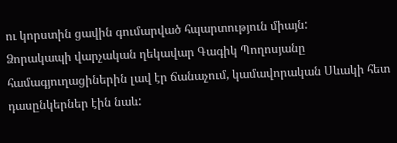ու կորստին ցավին գումարված հպարտություն միայն:
Ձորակապի վարչական ղեկավար Գագիկ Պողոսյանը համագյուղացիներին լավ էր ճանաչում, կամավորական Սևակի հետ դասընկերներ էին նաև: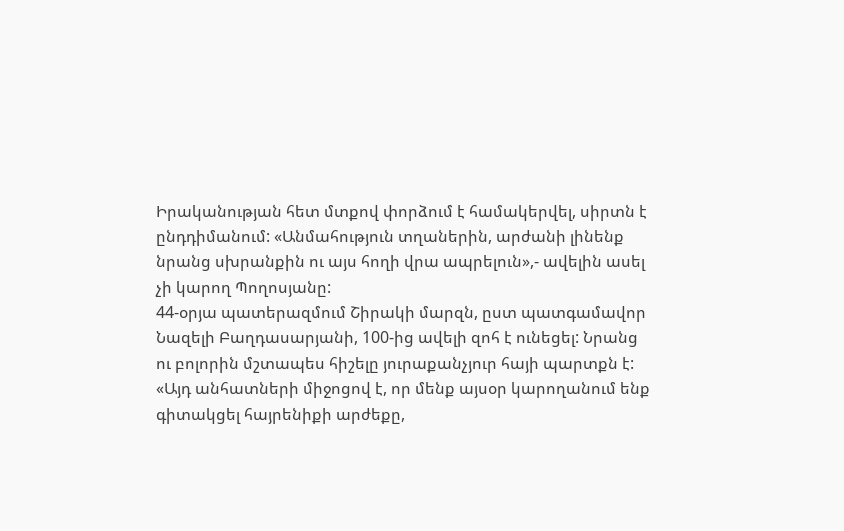Իրականության հետ մտքով փորձում է համակերվել, սիրտն է ընդդիմանում: «Անմահություն տղաներին, արժանի լինենք նրանց սխրանքին ու այս հողի վրա ապրելուն»,- ավելին ասել չի կարող Պողոսյանը:
44-օրյա պատերազմում Շիրակի մարզն, ըստ պատգամավոր Նազելի Բաղդասարյանի, 100-ից ավելի զոհ է ունեցել: Նրանց ու բոլորին մշտապես հիշելը յուրաքանչյուր հայի պարտքն է:
«Այդ անհատների միջոցով է, որ մենք այսօր կարողանում ենք գիտակցել հայրենիքի արժեքը,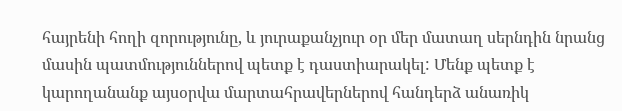հայրենի հողի զորությունը, և յուրաքանչյուր օր մեր մատաղ սերնդին նրանց մասին պատմություններով պետք է դաստիարակել: Մենք պետք է կարողանանք այսօրվա մարտահրավերներով հանդերձ անառիկ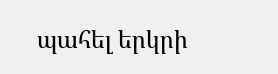պահել երկրի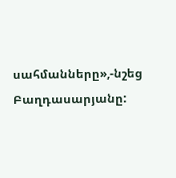սահմանները»,-նշեց Բաղդասարյանը: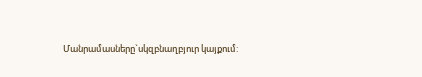Մանրամասները`սկզբնաղբյուր կայքում: